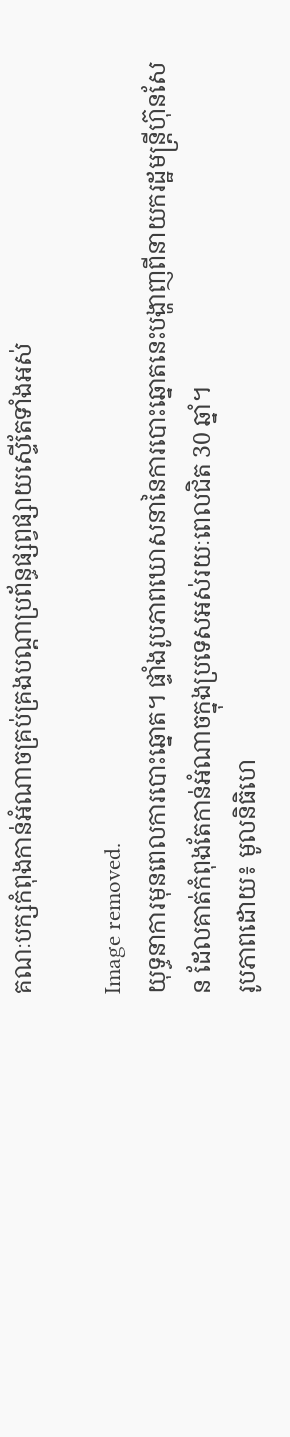គណៈបក្សកំពុងកាន់អំណាចគ្រប់គ្រងបណ្តាប្រព័ន្ធផ្សព្វផ្សាយស្ទើតែទាំងអស់

Image removed.
យុទ្ធនាការមុនពេលការបោះឆ្នោត។ ផ្ទាំងរូបភាពឃោសនានៃការបោះឆ្នោតនេះបង្ហាញពីនាយករដ្ឋមន្រ្តីហ៊ុនសែន ដែលគាត់កំពុងតែកាន់អំណាចក្នុងប្រទេសអស់រយៈពេលជិត 30 ឆ្នាំ។
រូបភាពដោយ៖ មូលនិធិហេ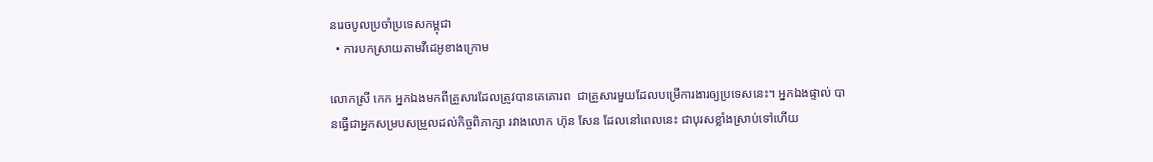នរេចបូលប្រចាំប្រទេសកម្ពុជា
  • ការបកស្រាយតាមវីដេអូខាងក្រោម

លោកស្រី កេក អ្នកឯងមកពីគ្រួសារដែលត្រូវបានគេគោរព  ជាគ្រួសារមួយដែលបម្រើការងារឲ្យប្រទេសនេះ។ អ្នកឯងផ្ទាល់ បានធ្វើជាអ្នកសម្របសម្រួលដល់កិច្ចពិភាក្សា រវាងលោក ហ៊ុន សែន ដែលនៅពេលនេះ ជាបុរសខ្លាំងស្រាប់ទៅហើយ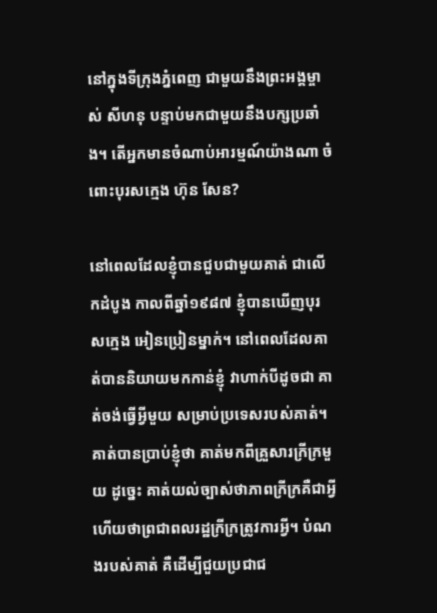នៅក្នុងទីក្រុងភ្នំពេញ ជាមួយនឹងព្រះអង្គម្ចាស់ សីហនុ បន្ទាប់មកជាមួយនឹងបក្សប្រឆាំង។ តើអ្នកមានចំណាប់អារម្មណ៍យ៉ាងណា ចំពោះបុរសក្មេង ហ៊ុន សែន?

នៅពេលដែលខ្ញុំបានជួបជាមួយគាត់ ជាលើកដំបូង កាលពីឆ្នាំ១៩៨៧ ខ្ញុំបានឃើញបុរសក្មេង អៀនប្រៀនម្នាក់។ នៅពេលដែលគាត់បាននិយាយមកកាន់ខ្ញុំ វាហាក់បីដូចជា គាត់ចង់ធ្វើអ្វីមួយ សម្រាប់ប្រទេសរបស់គាត់។ គាត់បានប្រាប់ខ្ញុំថា គាត់មកពីគ្រួសារក្រីក្រមួយ ដូច្នេះ គាត់យល់ច្បាស់ថាភាពក្រីក្រគឺជាអ្វី ហើយថាព្រជាពលរដ្ឋក្រីក្រត្រូវការអ្វី។ បំណងរបស់គាត់ គឺដើម្បីជួយប្រជាជ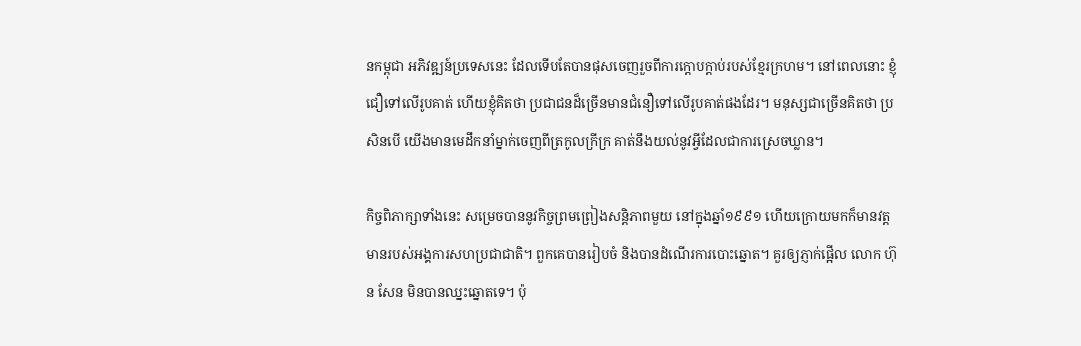នកម្ពុជា អភិវឌ្ឍន៍ប្រទេសនេះ ដែលទើបតែបានផុសចេញរួចពីការក្តោបក្តាប់របស់ខ្មែរក្រហម។ នៅពេលនោះ ខ្ញុំជឿទៅលើរូបគាត់ ហើយខ្ញុំគិតថា ប្រជាជនដ៏ច្រើនមានជំនឿទៅលើរូបគាត់ផងដែរ។ មនុស្សជាច្រើនគិតថា ប្រសិនបើ យើងមានមេដឹកនាំម្នាក់ចេញពីត្រកូលក្រីក្រ គាត់នឹងយល់នូវអ្វីដែលជាការស្រេចឃ្លាន។

កិច្ចពិភាក្សាទាំងនេះ សម្រេចបាននូវកិច្ចព្រមព្រៀងសន្តិភាពមួយ នៅក្នុងឆ្នាំ១៩៩១ ហើយក្រោយមកក៏មានវត្តមានរបស់អង្គការសហប្រជាជាតិ។ ពួកគេបានរៀបចំ និងបានដំណើរការបោះឆ្នោត។ គួរឲ្យភ្ញាក់ផ្អើល លោក ហ៊ុន សែន មិនបានឈ្នះឆ្នោតទេ។ ប៉ុ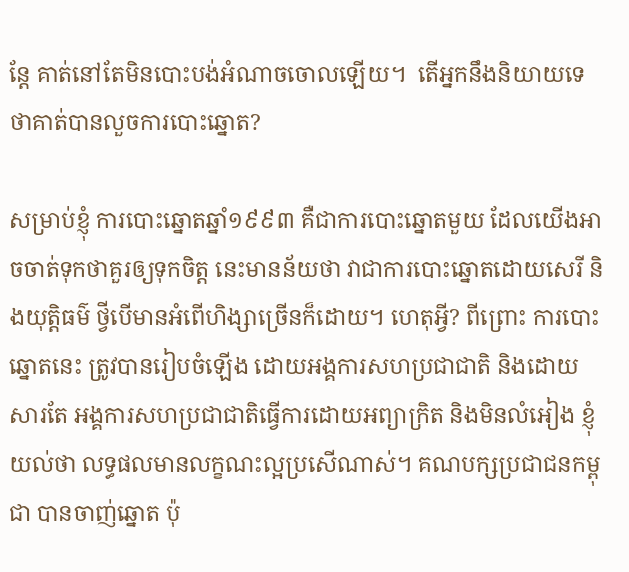ន្តែ គាត់នៅតែមិនបោះបង់អំណាចចោលឡើយ។  តើអ្នកនឹងនិយាយទេ ថាគាត់បានលួចការបោះឆ្នោត?

សម្រាប់ខ្ញុំ ការបោះឆ្នោតឆ្នាំ១៩៩៣ គឺជាការបោះឆ្នោតមួយ ដែលយើងអាចចាត់ទុកថាគួរឲ្យទុកចិត្ត នេះមានន័យថា វាជាការបោះឆ្នោតដោយសេរី និងយុត្តិធម៌ ថ្វីបើមានអំពើហិង្សាច្រើនក៏ដោយ។ ហេតុអ្វី? ពីព្រោះ ការបោះឆ្នោតនេះ ត្រូវបានរៀបចំឡើង ដោយអង្គការសហប្រជាជាតិ និងដោយសារតែ អង្គការសហប្រជាជាតិធ្វើការដោយអព្យាក្រិត និងមិនលំអៀង ខ្ញុំយល់ថា លទ្ធផលមានលក្ខណះល្អប្រសើណាស់។ គណបក្សប្រជាជនកម្ពុជា បានចាញ់ឆ្នោត ប៉ុ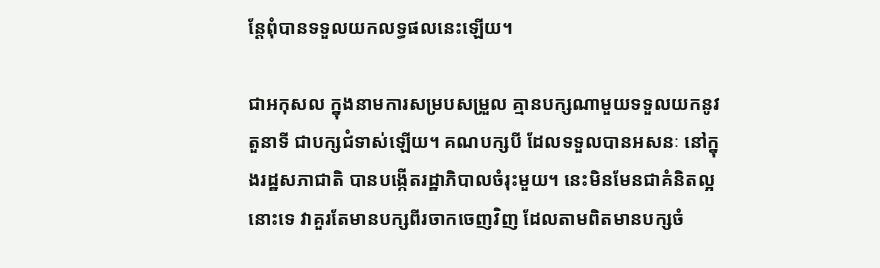ន្តែពុំបានទទួលយកលទ្ធផលនេះឡើយ។

ជាអកុសល ក្នុងនាមការសម្របសម្រួល គ្មានបក្សណាមួយទទួលយកនូវតួនាទី ជាបក្សជំទាស់ឡើយ។ គណបក្សបី ដែលទទួលបានអសនៈ នៅក្នុងរដ្ឋសភាជាតិ បានបង្កើតរដ្ឋាភិបាលចំរុះមួយ។ នេះមិនមែនជាគំនិតល្អនោះទេ វាគួរតែមានបក្សពីរចាកចេញវិញ ដែលតាមពិតមានបក្សចំ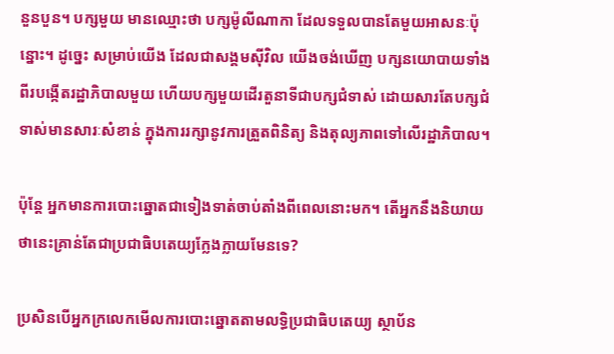នួនបួន។ បក្សមួយ មានឈ្មោះថា បក្សម៉ូលីណាកា ដែលទទួលបានតែមួយអាសនៈប៉ុន្នោះ។ ដូច្នេះ សម្រាប់យើង ដែលជាសង្គមស៊ីវិល យើងចង់ឃើញ បក្សនយោបាយទាំងពីរបង្កើតរដ្ឋាភិបាលមួយ ហើយបក្សមួយដើរតួនាទីជាបក្សជំទាស់ ដោយសារតែបក្សជំទាស់មានសារៈសំខាន់ ក្នុងការរក្សានូវការត្រួតពិនិត្យ និងតុល្យភាពទៅលើរដ្ឋាភិបាល។

ប៉ុន្តែ អ្នកមានការបោះឆ្នោតជាទៀងទាត់ចាប់តាំងពីពេលនោះមក។ តើអ្នកនឹងនិយាយថានេះគ្រាន់តែជាប្រជាធិបតេយ្យក្លែងក្លាយមែនទេ?

ប្រសិនបើអ្នកក្រលេកមើលការបោះឆ្នោតតាមលទ្ធិប្រជាធិបតេយ្យ ស្ថាប័ន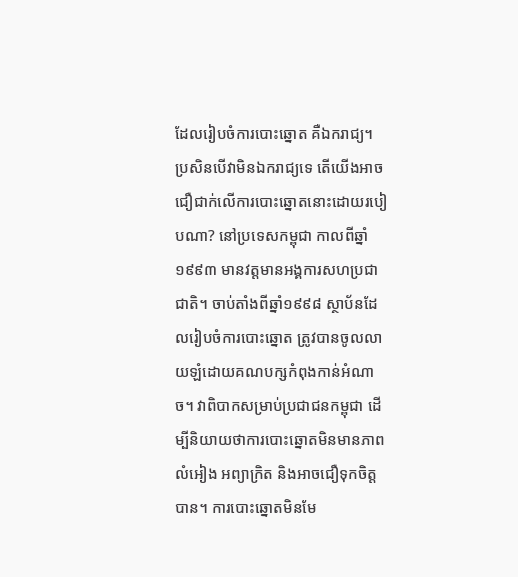ដែលរៀបចំការបោះឆ្នោត គឺឯករាជ្យ។ ប្រសិនបើវាមិនឯករាជ្យទេ តើយើងអាចជឿជាក់លើការបោះឆ្នោតនោះដោយរបៀបណា? នៅប្រទេសកម្ពុជា កាលពីឆ្នាំ១៩៩៣ មានវត្តមានអង្គការសហប្រជាជាតិ។ ចាប់តាំងពីឆ្នាំ១៩៩៨ ស្ថាប័នដែលរៀបចំការបោះឆ្នោត ត្រូវបានចូលលាយឡំដោយគណបក្សកំពុងកាន់អំណាច។ វាពិបាកសម្រាប់ប្រជាជនកម្ពុជា ដើម្បីនិយាយថាការបោះឆ្នោតមិនមានភាពលំអៀង អព្យាក្រិត និងអាចជឿទុកចិត្តបាន។ ការបោះឆ្នោតមិនមែ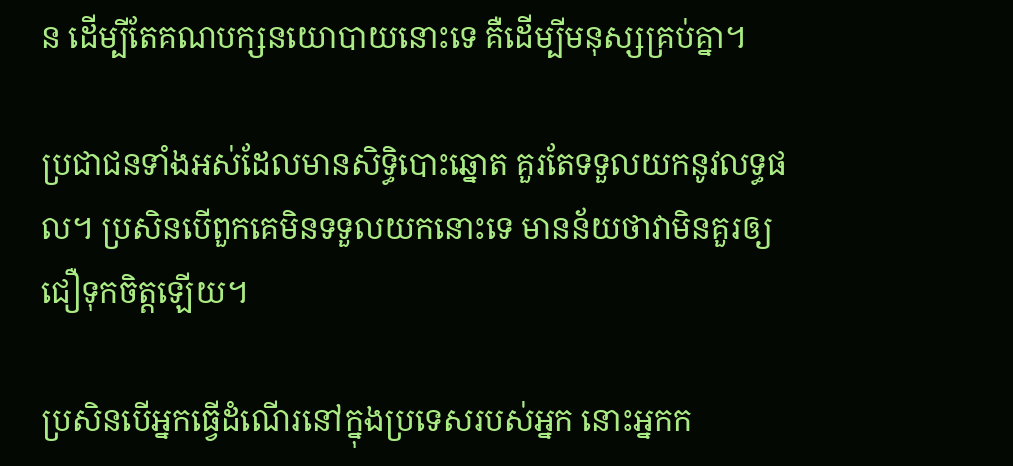ន ដើម្បីតែគណបក្សនយោបាយនោះទេ គឺដើម្បីមនុស្សគ្រប់គ្នា។

ប្រជាជនទាំងអស់ដែលមានសិទ្ធិបោះឆ្នោត គួរតែទទួលយកនូវលទ្ធផល។ ប្រសិនបើពួកគេមិនទទួលយកនោះទេ មានន័យថាវាមិនគួរឲ្យជឿទុកចិត្តឡើយ។

ប្រសិនបើអ្នកធ្វើដំណើរនៅក្នុងប្រទេសរបស់អ្នក នោះអ្នកក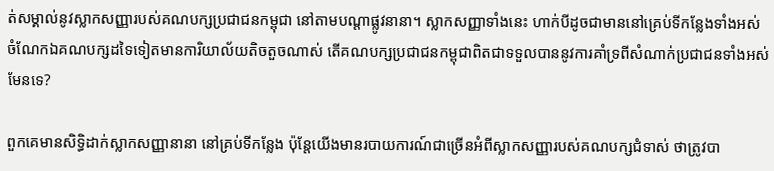ត់សម្គាល់នូវស្លាកសញ្ញារបស់គណបក្សប្រជាជនកម្ពុជា នៅតាមបណ្តាផ្លូវនានា។ ស្លាកសញ្ញាទាំងនេះ ហាក់បីដូចជាមាននៅគ្រេប់ទីកន្លែងទាំងអស់ ចំណែកឯគណបក្សដទៃទៀតមានការិយាល័យតិចតួចណាស់ តើគណបក្សប្រជាជនកម្ពុជាពិតជាទទួលបាននូវការគាំទ្រពីសំណាក់ប្រជាជនទាំងអស់មែនទេ?

ពួកគេមានសិទ្ធិដាក់ស្លាកសញ្ញានានា នៅគ្រប់ទីកន្លែង ប៉ុន្តែយើងមានរបាយការណ៍ជាច្រើនអំពីស្លាកសញ្ញារបស់គណបក្សជំទាស់ ថាត្រូវបា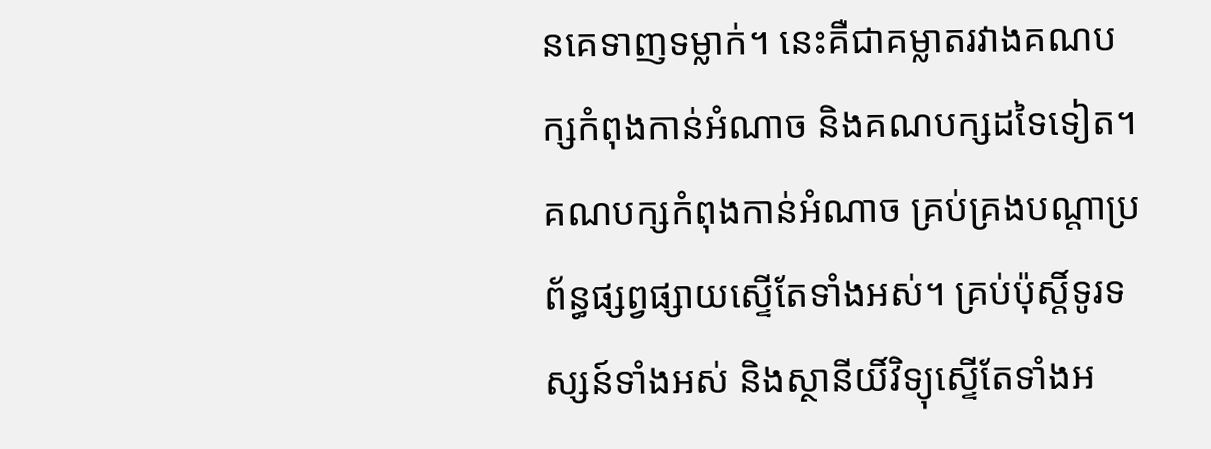នគេទាញទម្លាក់។ នេះគឺជាគម្លាតរវាងគណបក្សកំពុងកាន់អំណាច និងគណបក្សដទៃទៀត។ គណបក្សកំពុងកាន់អំណាច គ្រប់គ្រងបណ្តាប្រព័ន្ធផ្សព្វផ្សាយស្ទើតែទាំងអស់។ គ្រប់ប៉ុស្តិ៍ទូរទស្សន៍ទាំងអស់ និងស្ថានីយិ៍វិទ្យុស្ទើតែទាំងអ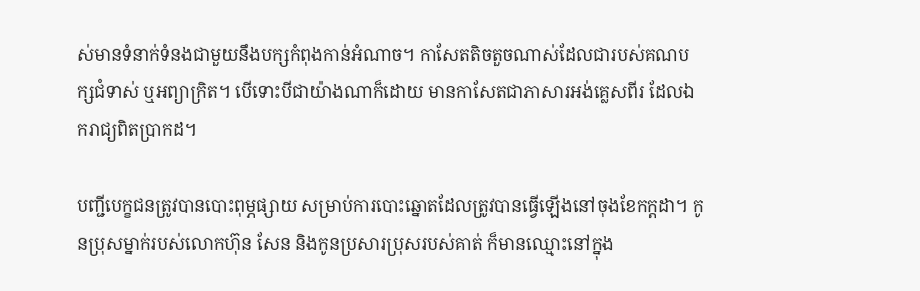ស់មានទំនាក់ទំនងជាមួយនឹងបក្សកំពុងកាន់អំណាច។ កាសែតតិចតួចណាស់ដែលជារបស់គណបក្សជំទាស់ ឬអព្យាក្រិត។ បើទោះបីជាយ៉ាងណាក៏ដោយ មានកាសែតជាភាសារអង់គ្លេសពីរ ដែលឯករាជ្យពិតប្រាកដ។

បញ្ជីបេក្ខជនត្រូវបានបោះពុម្ភផ្សាយ សម្រាប់ការបោះឆ្នោតដែលត្រូវបានធ្វើឡើងនៅចុងខែកក្តដា។ កូនប្រុសម្នាក់របស់លោកហ៊ុន សែន និងកូនប្រសារប្រុសរបស់គាត់ ក៏មានឈ្មោះនៅក្នុង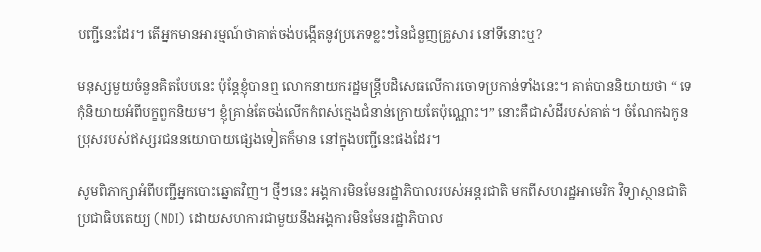បញ្ជីនេះដែរ។ តើអ្នកមានអារម្មណ៍ថាគាត់ចង់បង្កើតនូវប្រភេទខ្លះៗនៃជំនួញគ្រួសារ នៅទីនោះឬ?

មនុស្សមួយចំនួនគិតបែបនេះ ប៉ុន្តែខ្ញុំបានឮ លោកនាយករដ្ឋមន្រ្តីបដិសេធលើការចោទប្រកាន់ទាំងនេះ។ គាត់បាននិយាយថា “ ទេ កុំនិយាយអំពីបក្ខពួកនិយម។ ខ្ញុំគ្រាន់តែចង់លើកកំពស់ក្មេងជំនាន់ក្រោយតែប៉ុណ្ណោះ។” នោះគឺជាសំដីរបស់គាត់។ ចំណែកឯកូនប្រុសរបស់ឥស្សរជននយោបាយផ្សេងទៀតក៏មាន នៅក្នុងបញ្ជីនេះផងដែរ។

សូមពិភាក្សាអំពីបញ្ជីអ្នកបោះឆ្នោតវិញ។ ថ្មីៗនេះ អង្គការមិនមែនរដ្ឋាភិបាលរបស់អន្តរជាតិ មកពីសហរដ្ឋអាមេរិក វិទ្យាស្ថានជាតិប្រជាធិបតេយ្យ (NDI) ដោយសហការជាមួយនឹងអង្គការមិនមែនរដ្ឋាភិបាល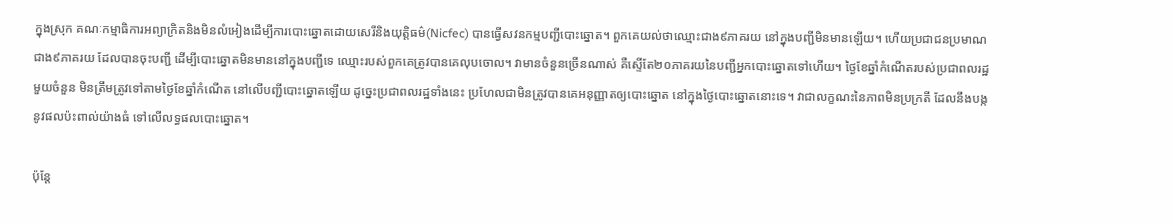ក្នុងស្រុក គណៈកម្មាធិការអព្យាក្រិតនិងមិនលំអៀងដើម្បីការបោះឆ្នោតដោយសេរីនិងយុត្តិធម៌(Nicfec) បានធ្វើសវនកម្មបញ្ជីបោះឆ្នោត។ ពួកគេយល់ថាឈ្មោះជាង៩ភាគរយ នៅក្នុងបញ្ជីមិនមានឡើយ។ ហើយប្រជាជនប្រមាណជាង៩ភាគរយ ដែលបានចុះបញ្ជី ដើម្បីបោះឆ្នោតមិនមាននៅក្នុងបញ្ជីទេ ឈ្មោះរបស់ពួកគេត្រូវបានគេលុបចោល។ វាមានចំនួនច្រើនណាស់ គឺស្ទើតែ២០ភាគរយនៃបញ្ជីអ្នកបោះឆ្នោតទៅហើយ។ ថ្ងៃខែឆ្នាំកំណើតរបស់ប្រជាពលរដ្ឋមួយចំនួន មិនត្រឹមត្រូវទៅតាមថ្ងៃខែឆ្នាំកំណើត នៅលើបញ្ជីបោះឆ្នោតឡើយ ដូច្នេះប្រជាពលរដ្ឋទាំងនេះ ប្រហែលជាមិនត្រូវបានគេអនុញ្ញាតឲ្យបោះឆ្នោត នៅក្នុងថ្ងៃបោះឆ្នោតនោះទេ។ វាជាលក្ខណះនៃភាពមិនប្រក្រតី ដែលនឹងបង្កនូវផលប៉ះពាល់យ៉ាងធំ ទៅលើលទ្ធផលបោះឆ្នោត។

ប៉ុន្តែ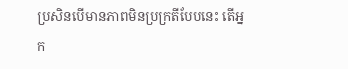ប្រសិនបើមានភាពមិនប្រក្រតីបែបនេះ តើអ្នក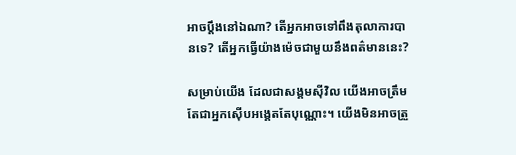អាចប្តឹងនៅឯណា? តើអ្នកអាចទៅពឹងតុលាការបានទេ? តើអ្នកធ្វើយ៉ាងម៉េចជាមួយនឹងពត៌មាននេះ?

សម្រាប់យើង ដែលជាសង្គមស៊ីវិល យើងអាចត្រឹមតែជាអ្នកស៊ើបអង្គេតតែបុណ្ណោះ។ យើងមិនអាចត្រួ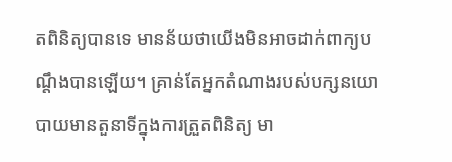តពិនិត្យបានទេ មានន័យថាយើងមិនអាចដាក់ពាក្យបណ្តឹងបានឡើយ។ គ្រាន់តែអ្នកតំណាងរបស់បក្សនយោបាយមានតួនាទីក្នុងការត្រួតពិនិត្យ មា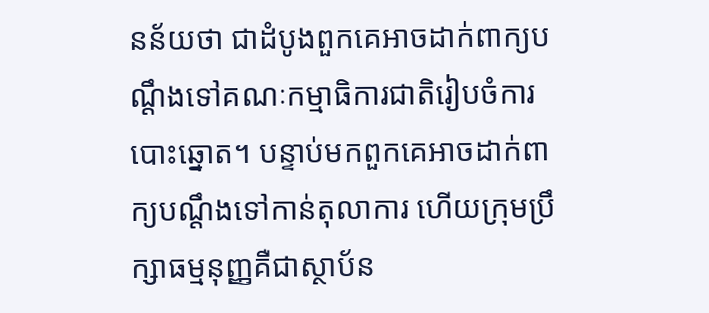នន័យថា ជាដំបូងពួកគេអាចដាក់ពាក្យបណ្តឹងទៅគណៈកម្មាធិការជាតិរៀបចំការបោះឆ្នោត។ បន្ទាប់មកពួកគេអាចដាក់ពាក្យបណ្តឹងទៅកាន់តុលាការ ហើយក្រុមប្រឹក្សាធម្មនុញ្ញគឺជាស្ថាប័ន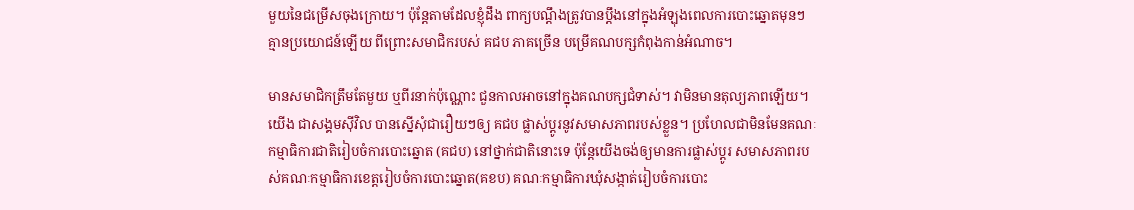មួយនៃជម្រើសចុងក្រោយ។ ប៉ុន្តែតាមដែលខ្ញុំដឹង ពាក្យបណ្តឹងត្រូវបានប្តឹងនៅក្នុងអំឡុងពេលការបោះឆ្នោតមុនៗ គ្មានប្រយោជន៍ឡើយ ពីព្រោះសមាជិករបស់ គជប ភាគច្រើន បម្រើគណបក្សកំពុងកាន់អំណាច។

មានសមាជិកត្រឹមតែមួយ ឬពីរនាក់ប៉ុណ្ណោះ ជួនកាលអាចនៅក្នុងគណបក្សជំទាស់។ វាមិនមានតុល្យភាពឡើយ។ យើង ជាសង្គមស៊ីវិល បានស្នើសុំជារឿយៗឲ្យ គជប ផ្លាស់ប្តូរនូវសមាសភាពរបស់ខ្លួន។ ប្រហែលជាមិនមែនគណៈកម្មាធិការជាតិរៀបចំការបោះឆ្នោត (គជប) នៅថ្នាក់ជាតិនោះទេ ប៉ុន្តែយើងចង់ឲ្យមានការផ្លាស់ប្តូរ សមាសភាពរបស់គណៈកម្មាធិការខេត្តរៀបចំការបោះឆ្នោត(គខប) គណៈកម្មាធិការឃុំសង្កាត់រៀបចំការបោះ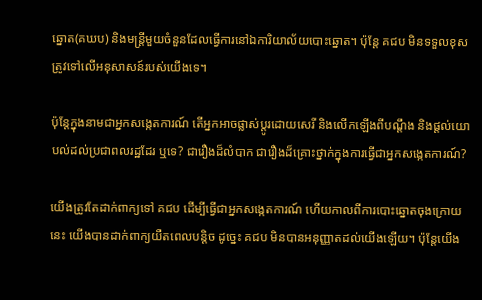ឆ្នោត(គឃប) និងមន្រ្តីមួយចំនួនដែលធ្វើការនៅឯការិយាល័យបោះឆ្នោត។ ប៉ុន្តែ គជប មិនទទួលខុសត្រូវទៅលើអនុសាសន៍របស់យើងទេ។

ប៉ុន្តែក្នុងនាមជាអ្នកសង្កេតការណ៍ តើអ្នកអាចផ្លាស់ប្តូរដោយសេរី និងលើកឡើងពីបណ្តឹង និងផ្តល់យោបល់ដល់ប្រជាពលរដ្ឋដែរ ឬទេ? ជារឿងដ៏លំបាក ជារឿងដ៏គ្រោះថ្នាក់ក្នុងការធ្វើជាអ្នកសង្កេតការណ៍?

យើងត្រូវតែដាក់ពាក្យទៅ គជប ដើម្បីធ្វើជាអ្នកសង្កេតការណ៍ ហើយកាលពីការបោះឆ្នោតចុងក្រោយនេះ យើងបានដាក់ពាក្យយឺតពេលបន្តិច ដូច្នេះ គជប មិនបានអនុញ្ញាតដល់យើងឡើយ។ ប៉ុន្តែយើង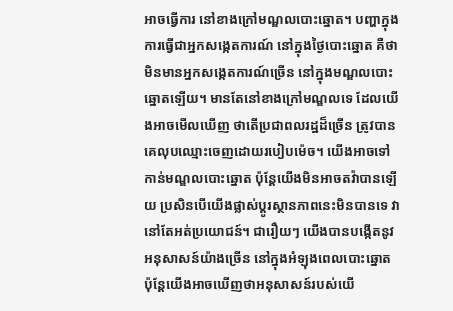អាចធ្វើការ នៅខាងក្រៅមណ្ឌលបោះឆ្នោត។ បញ្ហាក្នុងការធ្វើជាអ្នកសង្កេតការណ៍ នៅក្នុងថ្ងៃបោះឆ្នោត គឺថាមិនមានអ្នកសង្កេតការណ៍ច្រើន នៅក្នុងមណ្ឌលបោះឆ្នោតឡើយ។ មានតែនៅខាងក្រៅមណ្ឌលទេ ដែលយើងអាចមើលឃើញ ថាតើប្រជាពលរដ្ឋដ៏ច្រើន ត្រូវបានគេលុបឈ្មោះចេញដោយរបៀបម៉េច។ យើងអាចទៅកាន់មណ្ឌលបោះឆ្នោត ប៉ុន្តែយើងមិនអាចតវ៉ាបានឡើយ ប្រសិនបើយើងផ្លាស់ប្តូរស្ថានភាពនេះមិនបានទេ វានៅតែអត់ប្រយោជន៍។ ជារឿយៗ យើងបានបង្កើតនូវអនុសាសន៍យ៉ាងច្រើន នៅក្នុងអំឡុងពេលបោះឆ្នោត ប៉ុន្តែយើងអាចឃើញថាអនុសាសន៍របស់យើ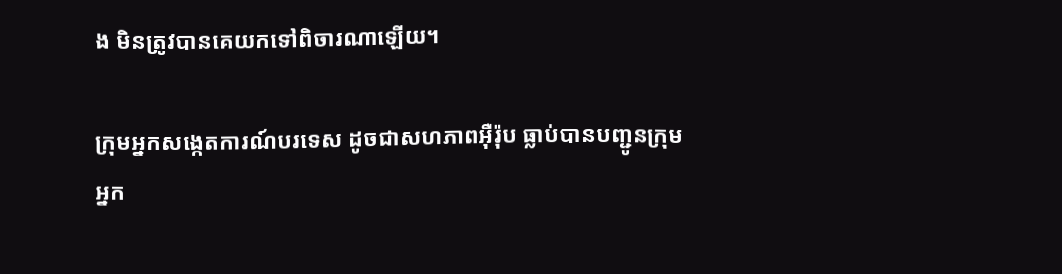ង មិនត្រូវបានគេយកទៅពិចារណាឡើយ។

ក្រុមអ្នកសង្កេតការណ៍បរទេស ដូចជាសហភាពអ៊ឺរ៉ុប ធ្លាប់បានបញ្ជូនក្រុមអ្នក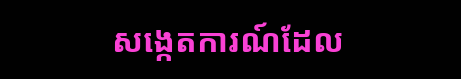សង្កេតការណ៍ដែល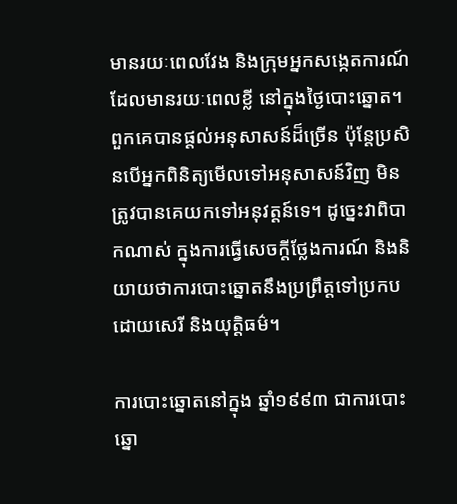មានរយៈពេលវែង និងក្រុមអ្នកសង្កេតការណ៍ដែលមានរយៈពេលខ្លី នៅក្នុងថ្ងៃបោះឆ្នោត។ ពួកគេបានផ្តល់អនុសាសន៍ដ៏ច្រើន ប៉ុន្តែប្រសិនបើអ្នកពិនិត្យមើលទៅអនុសាសន៍វិញ មិនត្រូវបានគេយកទៅអនុវត្តន៍ទេ។ ដូច្នេះវាពិបាកណាស់ ក្នុងការធ្វើសេចក្តីថ្លែងការណ៍ និងនិយាយថាការបោះឆ្នោតនឹងប្រព្រឹត្តទៅប្រកបដោយសេរី និងយុត្តិធម៌។

ការបោះឆ្នោតនៅក្នុង ឆ្នាំ១៩៩៣ ជាការបោះឆ្នោ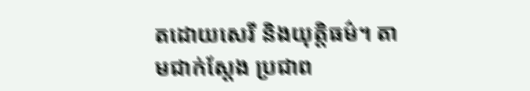តដោយសេរី និងយុត្តិធម៌។ តាមជាក់ស្តែង ប្រជាព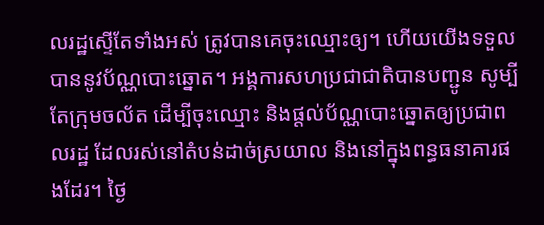លរដ្ឋស្ទើតែទាំងអស់ ត្រូវបានគេចុះឈ្មោះឲ្យ។ ហើយយើងទទួលបាននូវប័ណ្ណបោះឆ្នោត។ អង្គការសហប្រជាជាតិបានបញ្ជូន សូម្បីតែក្រុមចល័ត ដើម្បីចុះឈ្មោះ និងផ្តល់ប័ណ្ណបោះឆ្នោតឲ្យប្រជាពលរដ្ឋ ដែលរស់នៅតំបន់ដាច់ស្រយាល និងនៅក្នុងពន្ធធនាគារផងដែរ។ ថ្ងៃ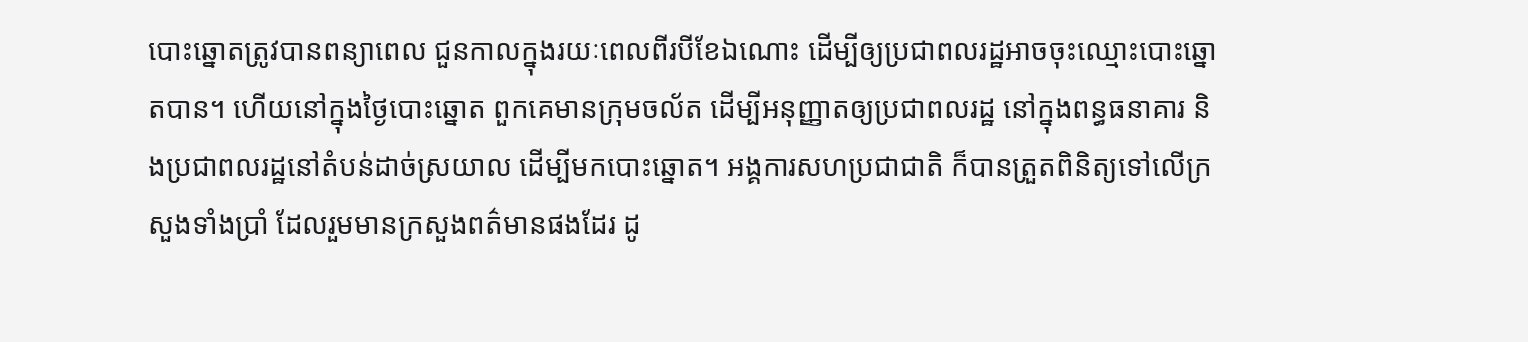បោះឆ្នោតត្រូវបានពន្យាពេល ជួនកាលក្នុងរយៈពេលពីរបីខែឯណោះ ដើម្បីឲ្យប្រជាពលរដ្ឋអាចចុះឈ្មោះបោះឆ្នោតបាន។ ហើយនៅក្នុងថ្ងៃបោះឆ្នោត ពួកគេមានក្រុមចល័ត ដើម្បីអនុញ្ញាតឲ្យប្រជាពលរដ្ឋ នៅក្នុងពន្ធធនាគារ និងប្រជាពលរដ្ឋនៅតំបន់ដាច់ស្រយាល ដើម្បីមកបោះឆ្នោត។ អង្គការសហប្រជាជាតិ ក៏បានត្រួតពិនិត្យទៅលើក្រសួងទាំងប្រាំ ដែលរួមមានក្រសួងពត៌មានផងដែរ ដូ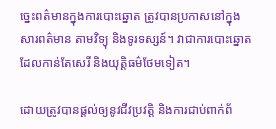ច្នេះពត៌មានក្នុងការបោះឆ្នោត ត្រូវបានប្រកាសនៅក្នុងសារពត៌មាន តាមវិទ្យុ និងទូរទស្សន៍។ វាជាការបោះឆ្នោតដែលកាន់តែសេរី និងយុត្តិធម៌ថែមទៀត។

ដោយត្រូវបានផ្តល់ឲ្យនូវជីវប្រវត្តិ និងការជាប់ពាក់ព័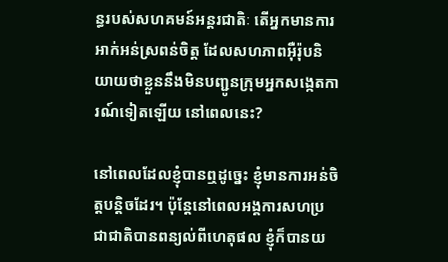ន្ធរបស់សហគមន៍អន្តរជាតិៈ តើអ្នកមានការអាក់អន់ស្រពន់ចិត្ត ដែលសហភាពអ៊ឺរ៉ុបនិយាយថាខ្លួននឹងមិនបញ្ជូនក្រុមអ្នកសង្កេតការណ៍ទៀតឡើយ នៅពេលនេះ?

នៅពេលដែលខ្ញុំបានឮដូច្នេះ ខ្ញុំមានការអន់ចិត្តបន្តិចដែរ។ ប៉ុន្តែនៅពេលអង្គការសហប្រជាជាតិបានពន្យល់ពីហេតុផល ខ្ញុំក៏បានយ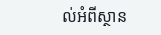ល់អំពីស្ថាន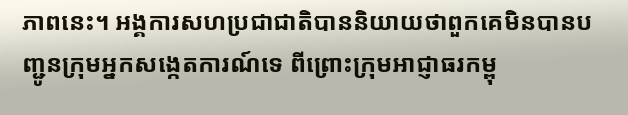ភាពនេះ។ អង្គការសហប្រជាជាតិបាននិយាយថាពួកគេមិនបានបញ្ជូនក្រុមអ្នកសង្កេតការណ៍ទេ ពីព្រោះក្រុមអាជ្ញាធរកម្ពុ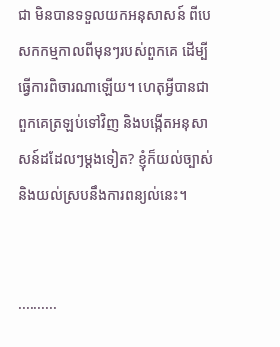ជា មិនបានទទួលយកអនុសាសន៍ ពីបេសកកម្មកាលពីមុនៗរបស់ពួកគេ ដើម្បីធ្វើការពិចារណាឡើយ។ ហេតុអ្វីបានជាពួកគេត្រឡប់ទៅវិញ និងបង្កើតអនុសាសន៍ដដែលៗម្តងទៀត? ខ្ញុំក៏យល់ច្បាស់ និងយល់ស្របនឹងការពន្យល់នេះ។


..........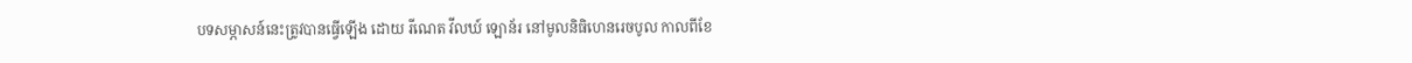បទសម្ភាសន៍នេះត្រូវបានធ្វើឡើង ដោយ រីណេត វីលឃ៍ ឡោន័រ នៅមូលនិធិហេនរេចបូល កាលពីខែ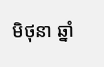មិថុនា ឆ្នាំ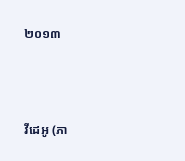២០១៣



វីដេអូ (ភា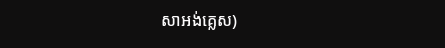សាអង់គ្លេស)